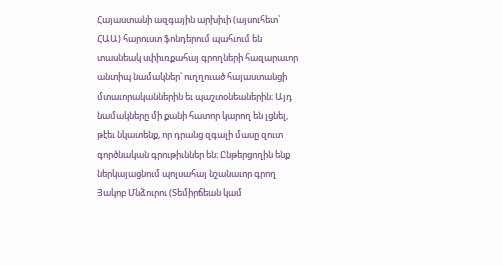Հայաստանի ազգային արխիւի (այսուհետ՝ ՀԱԱ) հարուստ ֆոնդերում պահւում են տասնեակ սփիւռքահայ գրողների հազարաւոր անտիպ նամակներ՝ ուղղուած հայաստանցի մտաւորականներին եւ պաշտօնեաներին։ Այդ նամակները մի քանի հատոր կարող են լցնել, թէեւ նկատենք, որ դրանց զգալի մասը զուտ գործնական գրութիւններ են։ Ընթերցողին ենք ներկայացնում պոլսահայ նշանաւոր գրող Յակոբ Մնձուրու (Տեմիրճեան կամ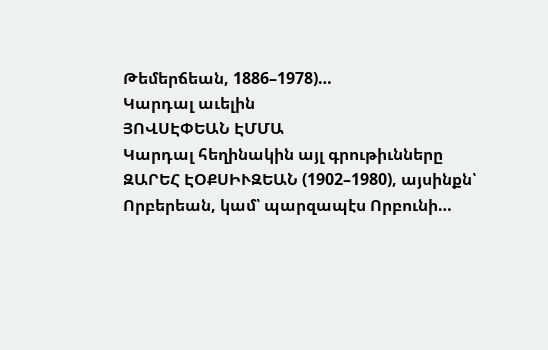Թեմերճեան, 1886–1978)…
Կարդալ աւելին
ՅՈՎՍԷՓԵԱՆ ԷՄՄԱ
Կարդալ հեղինակին այլ գրութիւնները
ԶԱՐԵՀ ԷՕՔՍԻՒԶԵԱՆ (1902–1980), այսինքն՝ Որբերեան, կամ՝ պարզապէս Որբունի…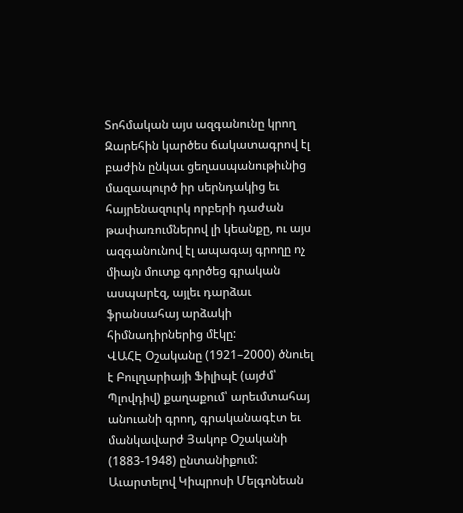Տոհմական այս ազգանունը կրող Զարեհին կարծես ճակատագրով էլ բաժին ընկաւ ցեղասպանութիւնից մազապուրծ իր սերնդակից եւ հայրենազուրկ որբերի դաժան թափառումներով լի կեանքը, ու այս ազգանունով էլ ապագայ գրողը ոչ միայն մուտք գործեց գրական ասպարէզ, այլեւ դարձաւ ֆրանսահայ արձակի հիմնադիրներից մէկը:
ՎԱՀԷ Օշականը (1921–2000) ծնուել է Բուլղարիայի Ֆիլիպէ (այժմ՝ Պլովդիվ) քաղաքում՝ արեւմտահայ անուանի գրող, գրականագէտ եւ մանկավարժ Յակոբ Օշականի (1883-1948) ընտանիքում: Աւարտելով Կիպրոսի Մելգոնեան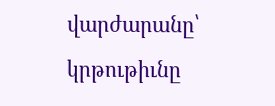վարժարանը՝ կրթութիւնը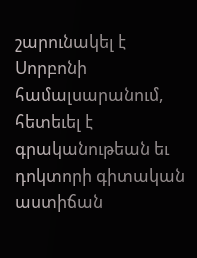շարունակել է Սորբոնի համալսարանում, հետեւել է գրականութեան եւ դոկտորի գիտական աստիճան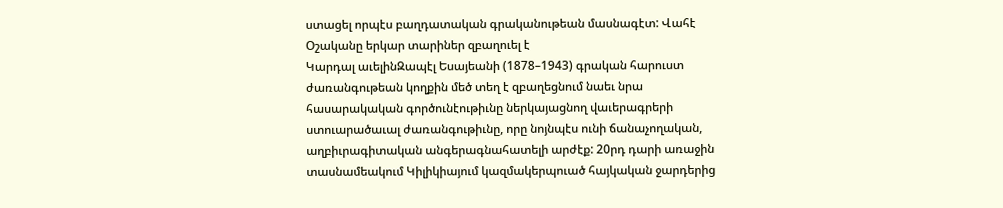ստացել որպէս բաղդատական գրականութեան մասնագէտ: Վահէ Օշականը երկար տարիներ զբաղուել է
Կարդալ աւելինԶապէլ Եսայեանի (1878–1943) գրական հարուստ ժառանգութեան կողքին մեծ տեղ է զբաղեցնում նաեւ նրա հասարակական գործունէութիւնը ներկայացնող վաւերագրերի ստուարածաւալ ժառանգութիւնը, որը նոյնպէս ունի ճանաչողական, աղբիւրագիտական անգերագնահատելի արժէք: 20րդ դարի առաջին տասնամեակում Կիլիկիայում կազմակերպուած հայկական ջարդերից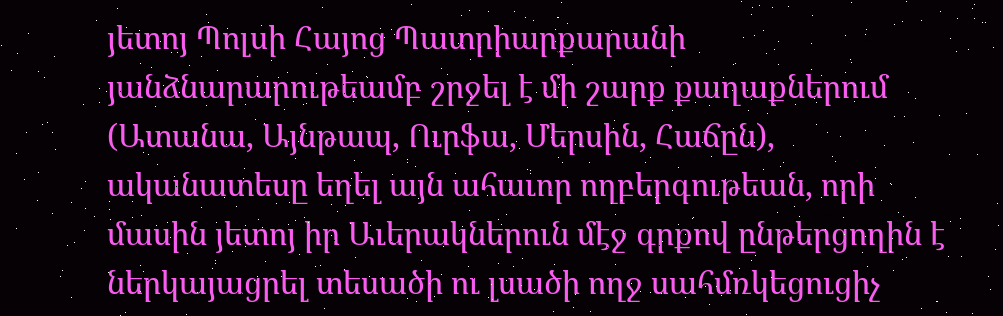յետոյ Պոլսի Հայոց Պատրիարքարանի յանձնարարութեամբ շրջել է մի շարք քաղաքներում (Ատանա, Այնթապ, Ուրֆա, Մերսին, Հաճըն), ականատեսը եղել այն ահաւոր ողբերգութեան, որի մասին յետոյ իր Աւերակներուն մէջ գրքով ընթերցողին է ներկայացրել տեսածի ու լսածի ողջ սահմռկեցուցիչ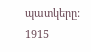պատկերը: 1915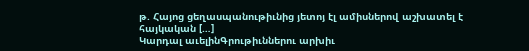թ. Հայոց ցեղասպանութիւնից յետոյ էլ ամիսներով աշխատել է հայկական […]
Կարդալ աւելինԳրութիւններու արխիւ